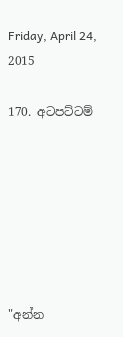Friday, April 24, 2015

170. අටපට්ටම්







"අන්න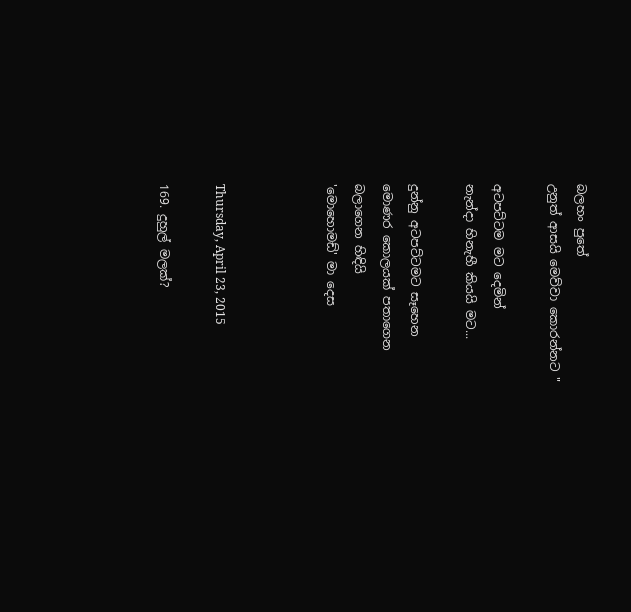බලහං පුතේ
උනුත් ආසයි මෙව්වා කොරන්නට "

අටපට්ටම මට දෙමින්
නැන්දා හිනැහී කියයි මට...

දුන්නු අටපට්ටමට සෑහෙන
මොණර කොලයක් පතාගෙන
බලාගෙන හිඳියි
'මොහොමඩ්' මා දෙස



Thursday, April 23, 2015

169. දුහුල් මලක්?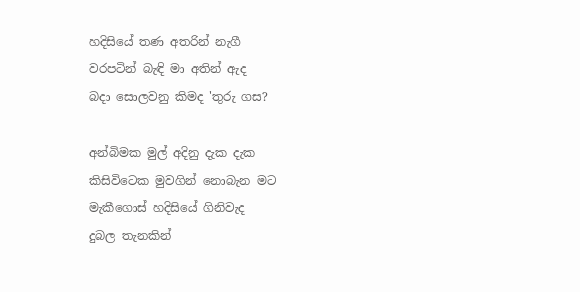හදිසියේ තණ අතරින් නැගී
වරපටින් බැඳි මා අතින් ඇද
බදා සොලවනු කිමද 'තුරු ගස?

අන්බිමක මුල් අදිනු දැක දැක
කිසිවිටෙක මුවගින් නොබැන මට
මැකීගොස් හදිසියේ ගිනිවැද
දුබල තැනකින්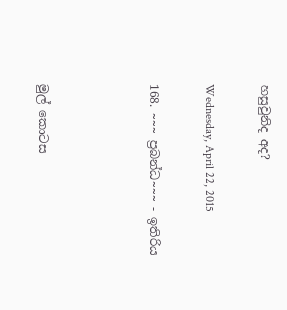හසුවුනිද අද?

Wednesday, April 22, 2015

168. ~~~ ප්‍රබන්ධ~~~ - ඉතිරිය



මුල් කොටස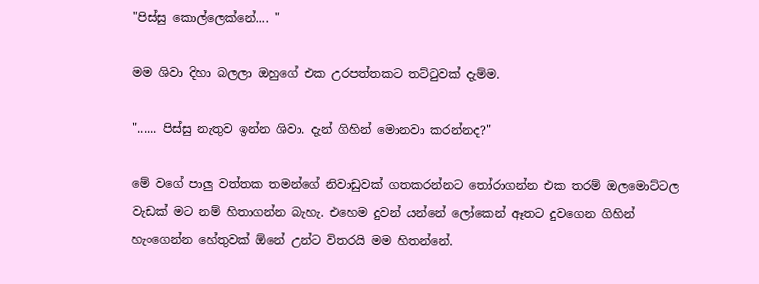"පිස්සු කොල්ලෙක්නේ.... "

මම ශිවා දිහා බලලා ඔහුගේ එක උරපත්තකට තට්ටුවක් දැම්ම.

"...... පිස්සු නැතුව ඉන්න ශිවා. දැන් ගිහින් මොනවා කරන්නද?"

මේ වගේ පාලු වත්තක තමන්ගේ නිවාඩුවක් ගතකරන්නට තෝරාගන්න එක තරම් ඔලමොට්ටල වැඩක් මට නම් හිතාගන්න බැහැ. එහෙම දුවන් යන්නේ ලෝකෙන් ඈතට දුවගෙන ගිහින් හැංගෙන්න හේතුවක් ඕනේ උන්ට විතරයි මම හිතන්නේ.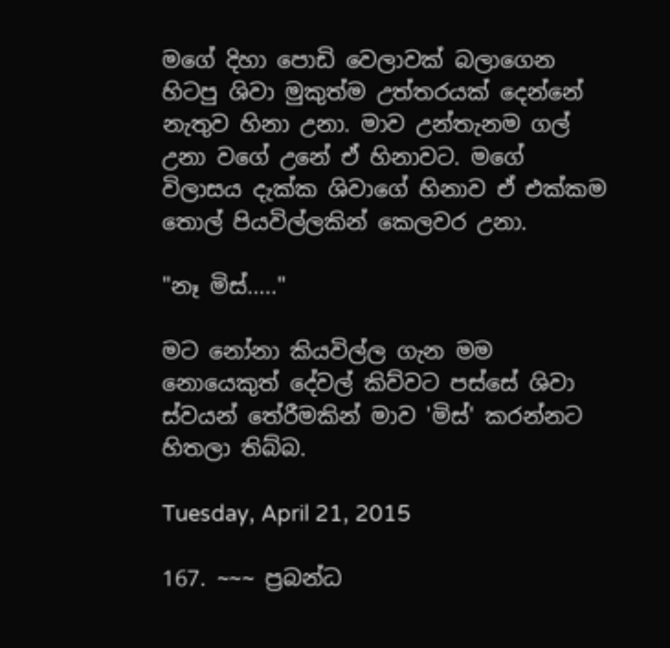මගේ දිහා පොඩි වෙලාවක් බලාගෙන හිටපු ශිවා මුකුත්ම උත්තරයක් දෙන්නේ නැතුව හිනා උනා. මාව උන්තැනම ගල් උනා වගේ උනේ ඒ හිනාවට. මගේ විලාසය දැක්ක ශිවාගේ හිනාව ඒ එක්කම තොල් පියවිල්ලකින් කෙලවර උනා.

"නෑ මිස්....."

මට නෝනා කියවිල්ල ගැන මම නොයෙකුත් දේවල් කිව්වට පස්සේ ශිවා ස්වයන් තේරීමකින් මාව 'මිස්' කරන්නට හිතලා තිබ්බ.

Tuesday, April 21, 2015

167. ~~~ ප්‍රබන්ධ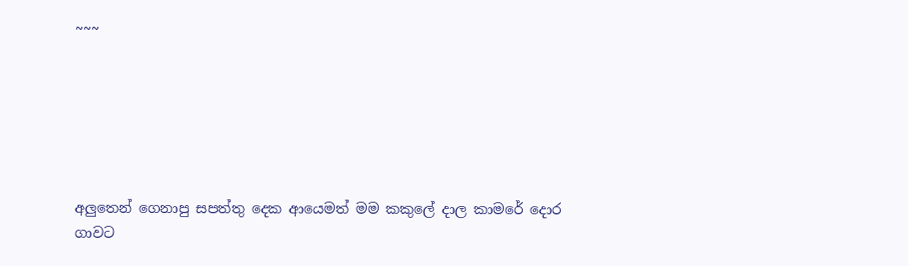~~~






අලුතෙන් ගෙනාපු සපත්තු දෙක ආයෙමත් මම කකුලේ දාල කාමරේ දොර ගාවට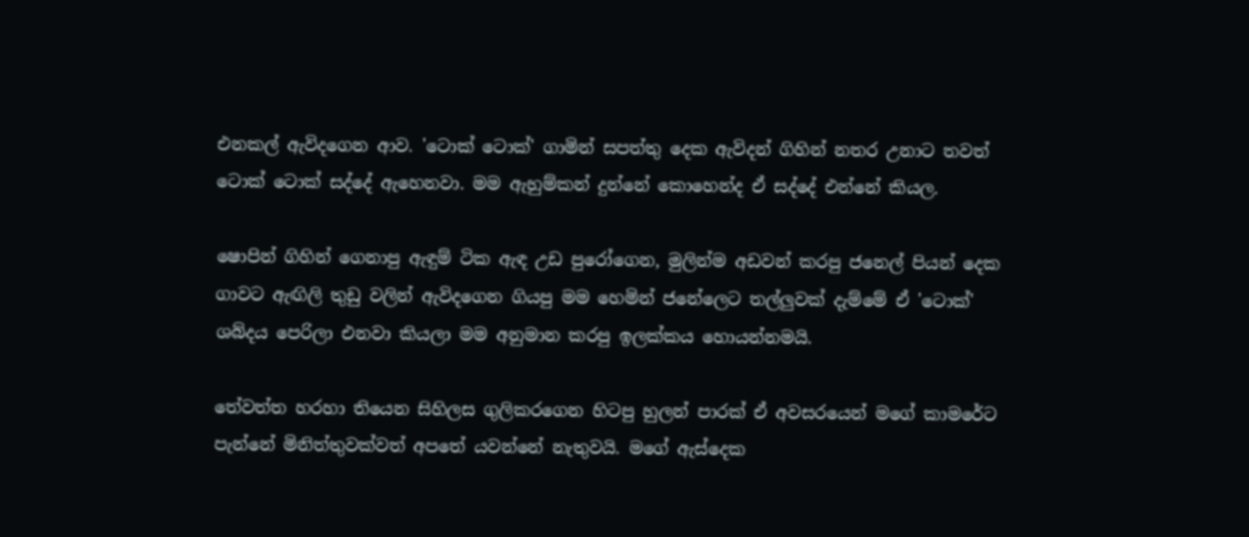එනකල් ඇවිදගෙන ආව. 'ටොක් ටොක්' ගාමින් සපත්තු දෙක ඇවිදන් ගිහින් නතර උනාට තවත් ටොක් ටොක් සද්දේ ඇහෙනවා. මම ඇහුම්කන් දුන්නේ කොහෙන්ද ඒ සද්දේ එන්නේ කියල.

ෂොපින් ගිහින් ගෙනාපු ඇඳුම් ටික ඇඳ උඩ පුරෝගෙන, මුලින්ම අඩවන් කරපු ජනෙල් පියන් දෙක ගාවට ඇඟිලි තුඩු වලින් ඇවිදගෙන ගියපු මම හෙමින් ජනේලෙට තල්ලුවක් දැම්මේ ඒ 'ටොක්' ශබ්දය පෙරිලා එනවා කියලා මම අනුමාන කරපු ඉලක්කය හොයන්නමයි.

තේවත්ත හරහා තියෙන සිහිලස ගුලිකරගෙන හිටපු හුලන් පාරක් ඒ අවසරයෙන් මගේ කාමරේට පැන්නේ මිනිත්තුවක්වත් අපතේ යවන්නේ නැතුවයි. මගේ ඇස්දෙක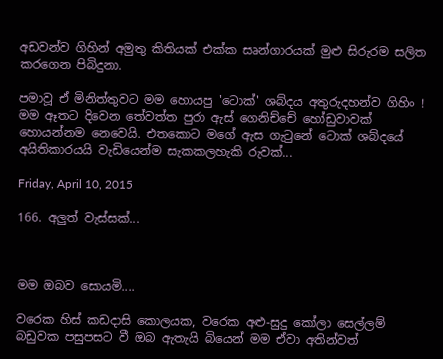අඩවන්ව ගිහින් අමුතු කිතියක් එක්ක සෘන්ගාරයක් මුළු සිරුරම සලිත කරගෙන පිබිදුනා.

පමාවූ ඒ මිනිත්තුවට මම හොයපු 'ටොක්' ශබ්දය අතුරුදහන්ව ගිහිං ! මම ඈතට දිවෙන තේවත්ත පුරා ඇස් ගෙනිච්චේ හෝඩුවාවක් හොයන්නම නෙවෙයි. එතකොට මගේ ඇස ගැටුනේ ටොක් ශබ්දයේ අයිතිකාරයයි වැඩියෙන්ම සැකකලහැකි රුවක්...

Friday, April 10, 2015

166. අලුත් වැස්සක්...



මම ඔබව සොයමි....

වරෙක හිස් කඩදාසි කොලයක, වරෙක අළු-සුදු කෝලා සෙල්ලම් බඩුවක පසුපසට වී ඔබ ඇතැයි බියෙන් මම ඒවා අතින්වත්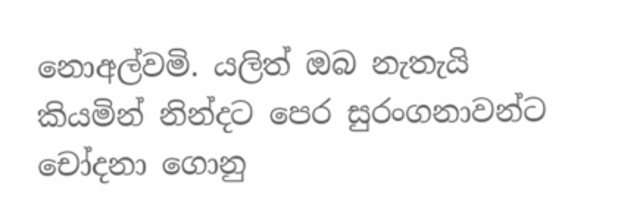නොඅල්වමි. යලිත් ඔබ නැතැයි කියමින් නින්දට පෙර සුරංගනාවන්ට චෝදනා ගොනු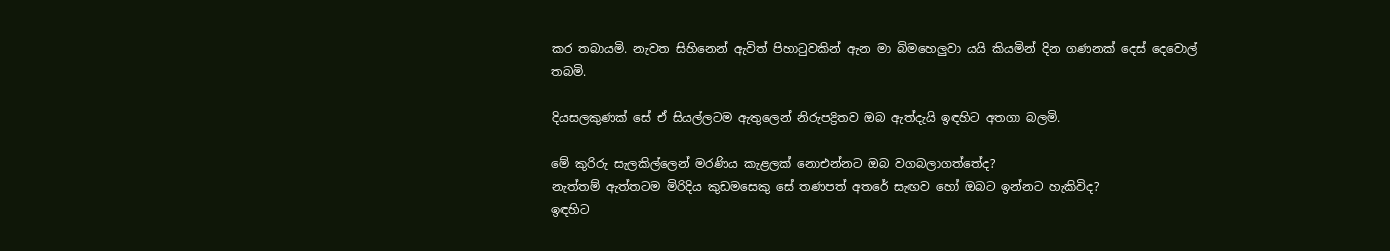කර තබායමි. නැවත සිහිනෙන් ඇවිත් පිහාටුවකින් ඇන මා බිමහෙලුවා යයි කියමින් දින ගණනක් දෙස් දෙවොල් තබමි.

දියසලකුණක් සේ ඒ සියල්ලටම ඇතුලෙන් නිරුපද්‍රිතව ඔබ ඇත්දැයි ඉඳහිට අතගා බලමි.

මේ කුරිරු සැලකිල්ලෙන් මරණිය කැළලක් නොඑන්නට ඔබ වගබලාගත්තේද?
නැත්තම් ඇත්තටම මිරිදිය කුඩමසෙකු සේ තණපත් අතරේ සැඟව හෝ ඔබට ඉන්නට හැකිවිද?
ඉඳහිට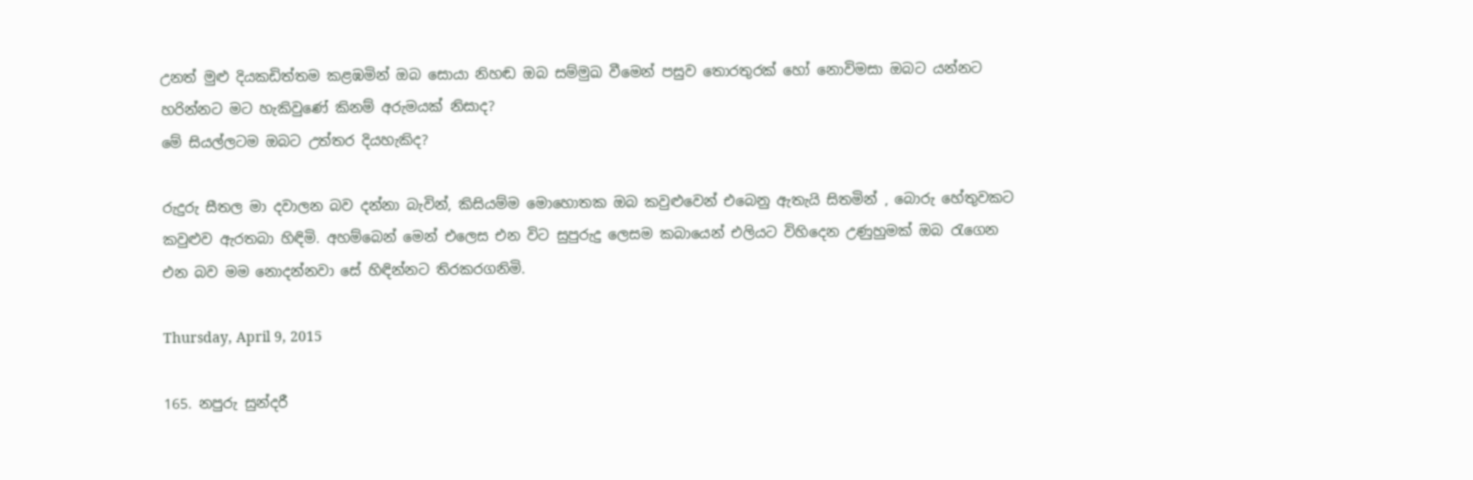උනත් මුළු දියකඩිත්තම කළඹමින් ඔබ සොයා නිහඬ ඔබ සම්මුඛ වීමෙන් පසුව තොරතුරක් හෝ නොවිමසා ඔබට යන්නට හරින්නට මට හැකිවුණේ කිනම් අරුමයක් නිසාද?
මේ සියල්ලටම ඔබට උත්තර දියහැකිද?

රුදුරු සීතල මා දවාලන බව දන්නා බැවින්, කිසියම්ම මොහොතක ඔබ කවුළුවෙන් එබෙනු ඇතැයි සිතමින් , බොරු හේතුවකට කවුළුව ඇරතබා හිඳිමි. අහම්බෙන් මෙන් එලෙස එන විට සුපුරුදු ලෙසම කබායෙන් එලියට විහිදෙන උණුහුමක් ඔබ රැගෙන එන බව මම නොදන්නවා සේ හිඳින්නට තිරකරගනිමි.

Thursday, April 9, 2015

165. නපුරු සුන්දරී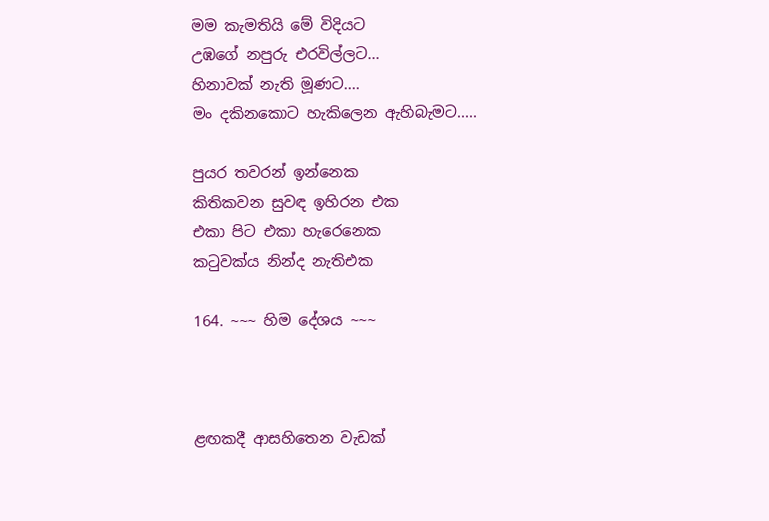මම කැමතියි මේ විදියට
උඹගේ නපුරු එරවිල්ලට...
හිනාවක් නැති මූණට....
මං දකිනකොට හැකිලෙන ඇහිබැමට.....

පුයර තවරන් ඉන්නෙක
කිතිකවන සුවඳ ඉහිරන එක
එකා පිට එකා හැරෙනෙක
කටුවක්ය නින්ද නැතිඑක

164. ~~~ හිම දේශය ~~~



ළඟකදී ආසහිතෙන වැඩක්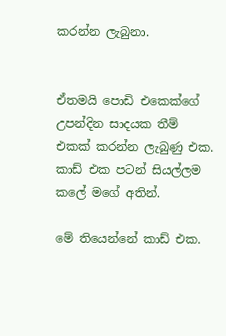කරන්න ලැබුනා.


ඒතමයි පොඩි එකෙක්ගේ උපන්දින සාදයක තීම් එකක් කරන්න ලැබුණු එක. කාඩ් එක පටන් සියල්ලම කලේ මගේ අතින්.

මේ තියෙන්නේ කාඩ් එක.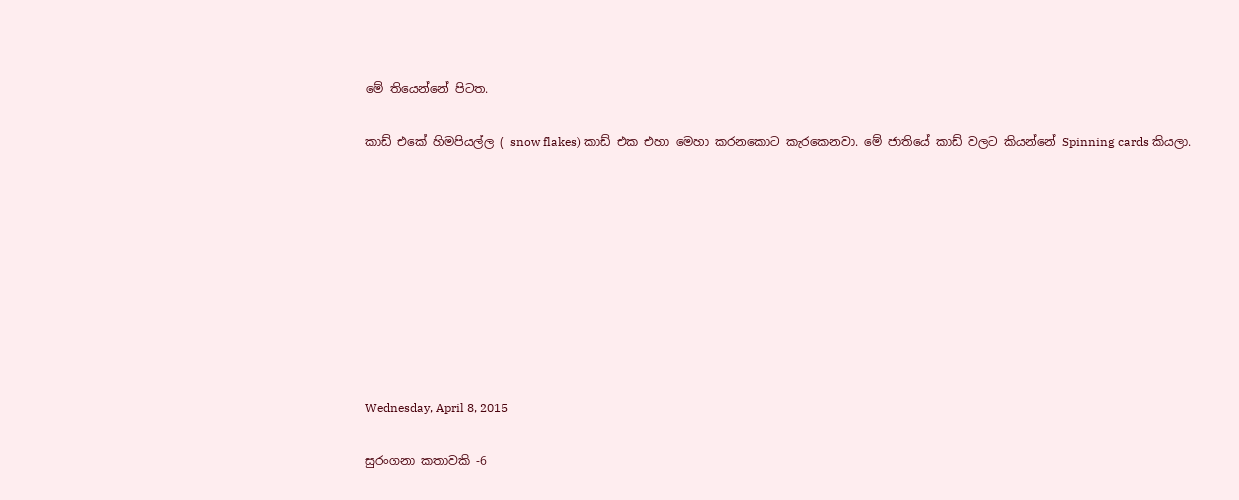මේ තියෙන්නේ පිටත.

කාඩ් එකේ හිමපියල්ල ( snow flakes) කාඩ් එක එහා මෙහා කරනකොට කැරකෙනවා. මේ ජාතියේ කාඩ් වලට කියන්නේ Spinning cards කියලා.









Wednesday, April 8, 2015

සුරංගනා කතාවකි -6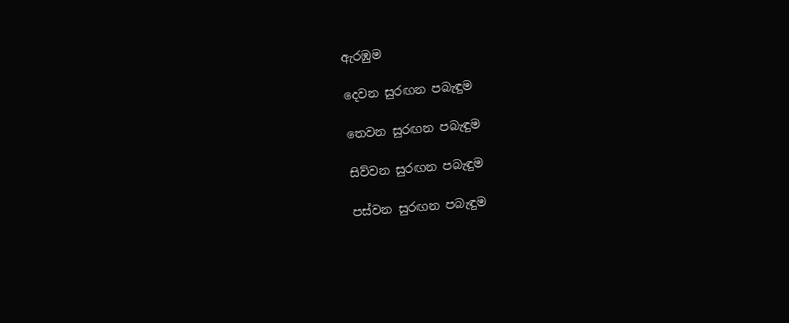ඇරඹුම

දෙවන සුරඟන පබැඳුම

තෙවන සුරඟන පබැඳුම

සිව්වන සුරඟන පබැඳුම

පස්වන සුරඟන පබැඳුම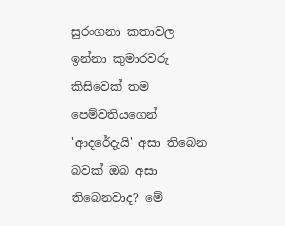සුරංගනා කතාවල ඉන්නා කුමාරවරු කිසිවෙක් තම පෙම්වතියගෙන් 'ආදරේදැයි' අසා තිබෙන බවක් ඔබ අසා තිබෙනවාද? මේ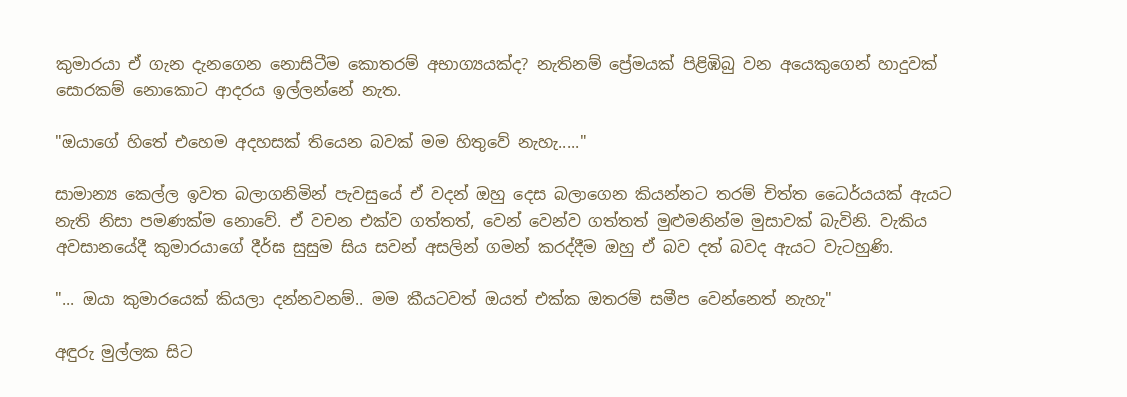කුමාරයා ඒ ගැන දැනගෙන නොසිටීම කොතරම් අභාග්‍යයක්ද? නැතිනම් ප්‍රේමයක් පිළිඹිබු වන අයෙකුගෙන් හාදුවක් සොරකම් නොකොට ආදරය ඉල්ලන්නේ නැත.

"ඔයාගේ හිතේ එහෙම අදහසක් තියෙන බවක් මම හිතුවේ නැහැ....."

සාමාන්‍ය කෙල්ල ඉවත බලාගනිමින් පැවසුයේ ඒ වදන් ඔහු දෙස බලාගෙන කියන්නට තරම් චිත්ත ධෛර්යයක් ඇයට නැති නිසා පමණක්ම නොවේ. ඒ වචන එක්ව ගත්තත්, වෙන් වෙන්ව ගත්තත් මුළුමනින්ම මුසාවක් බැවිනි. වැකිය අවසානයේදී කුමාරයාගේ දීර්ඝ සුසුම සිය සවන් අසලින් ගමන් කරද්දීම ඔහු ඒ බව දත් බවද ඇයට වැටහුණි.

"... ඔයා කුමාරයෙක් කියලා දන්නවනම්.. මම කීයටවත් ඔයත් එක්ක ඔතරම් සමීප වෙන්නෙත් නැහැ"

අඳුරු මුල්ලක සිට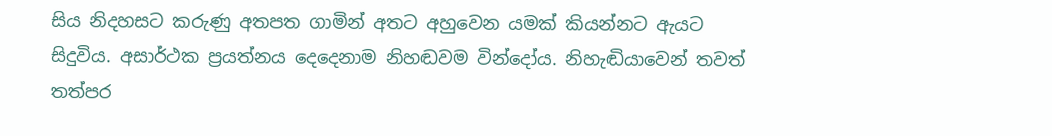සිය නිදහසට කරුණු අතපත ගාමින් අතට අහුවෙන යමක් කියන්නට ඇයට සිදුවිය. අසාර්ථක ප්‍රයත්නය දෙදෙනාම නිහඬවම වින්දෝය. නිහැඬියාවෙන් තවත් තත්පර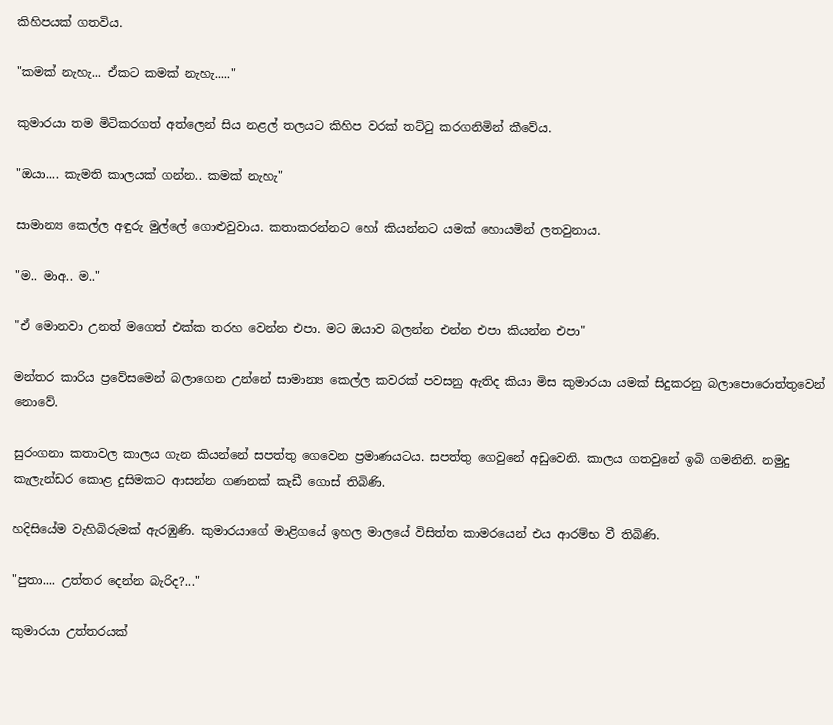කිහිපයක් ගතවිය.

"කමක් නැහැ... ඒකට කමක් නැහැ....."

කුමාරයා තම මිටිකරගත් අත්ලෙන් සිය නළල් තලයට කිහිප වරක් තට්ටු කරගනිමින් කීවේය.

"ඔයා.... කැමති කාලයක් ගන්න.. කමක් නැහැ"

සාමාන්‍ය කෙල්ල අඳුරු මුල්ලේ ගොළුවුවාය. කතාකරන්නට හෝ කියන්නට යමක් හොයමින් ලතවුනාය.

"ම.. මාඅ.. ම.."

"ඒ මොනවා උනත් මගෙත් එක්ක තරහ වෙන්න එපා. මට ඔයාව බලන්න එන්න එපා කියන්න එපා"

මන්තර කාරිය ප්‍රවේසමෙන් බලාගෙන උන්නේ සාමාන්‍ය කෙල්ල කවරක් පවසනු ඇතිද කියා මිස කුමාරයා යමක් සිදුකරනු බලාපොරොත්තුවෙන් නොවේ.

සුරංගනා කතාවල කාලය ගැන කියන්නේ සපත්තු ගෙවෙන ප්‍රමාණයටය. සපත්තු ගෙවුනේ අඩුවෙනි. කාලය ගතවුනේ ඉබි ගමනිනි. නමුදු කැලැන්ඩර කොළ දුසිමකට ආසන්න ගණනක් කැඩී ගොස් තිබිණි.

හදිසියේම වැහිබිරුමක් ඇරඹුණි. කුමාරයාගේ මාළිගයේ ඉහල මාලයේ විසිත්ත කාමරයෙන් එය ආරම්භ වී තිබිණි.

"පුතා.... උත්තර දෙන්න බැරිද?..."

කුමාරයා උත්තරයක්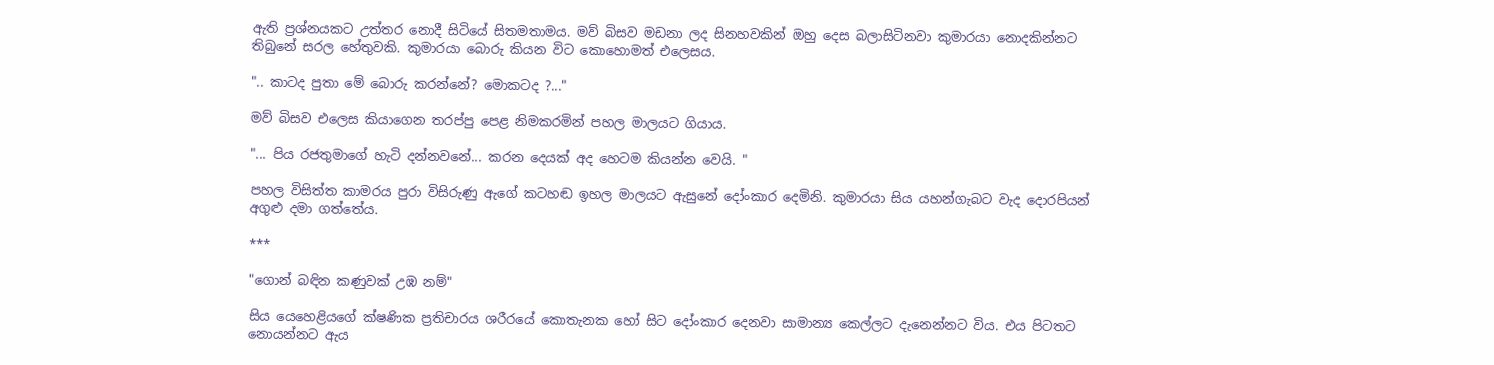ඇති ප්‍රශ්නයකට උත්තර නොදී සිටියේ සිතමතාමය. මව් බිසව මඩනා ලද සිනහවකින් ඔහු දෙස බලාසිටිනවා කුමාරයා නොදකින්නට තිබුනේ සරල හේතුවකි. කුමාරයා බොරු කියන විට කොහොමත් එලෙසය.

".. කාටද පුතා මේ බොරු කරන්නේ? මොකටද ?..."

මව් බිසව එලෙස කියාගෙන තරප්පු පෙළ නිමකරමින් පහල මාලයට ගියාය.

"... පිය රජතුමාගේ හැටි දන්නවනේ... කරන දෙයක් අද හෙටම කියන්න වෙයි. "

පහල විසිත්ත කාමරය පුරා විසිරුණු ඇගේ කටහඬ ඉහල මාලයට ඇසුනේ දෝංකාර දෙමිනි. කුමාරයා සිය යහන්ගැබට වැද දොරපියන් අගුළු දමා ගත්තේය.

***

"ගොන් බඳින කණුවක් උඹ නම්"

සිය යෙහෙළියගේ ක්ෂණික ප්‍රතිචාරය ශරීරයේ කොතැනක හෝ සිට දෝංකාර දෙනවා සාමාන්‍ය කෙල්ලට දැනෙන්නට විය. එය පිටතට නොයන්නට ඇය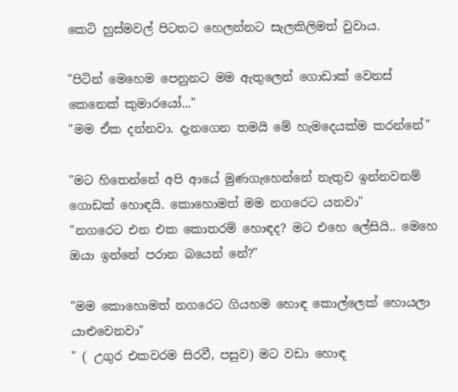කෙටි හුස්මවල් පිටතට හෙලන්නට සැලකිලිමත් වුවාය.

"පිටින් මෙහෙම පෙනුනට මම ඇතුලෙන් ගොඩාක් වෙනස් කෙනෙක් කුමාරයෝ..."
"මම ඒක දන්නවා. දැනගෙන තමයි මේ හැමදෙයක්ම කරන්නේ"

"මට හිතෙන්නේ අපි ආයේ මුණගැහෙන්නේ නැතුව ඉන්නවනම් ගොඩක් හොඳයි. කොහොමත් මම නගරෙට යනවා"
"නගරෙට එන එක කොතරම් හොඳද? මට එහෙ ලේසියි.. මෙහෙ ඔයා ඉන්නේ පරාන බයෙන් නේ?"

"මම කොහොමත් නගරෙට ගියහම හොඳ කොල්ලෙක් හොයලා යාළුවෙනවා"
" ( උගුර එකවරම සිරවී, පසුව) මට වඩා හොඳ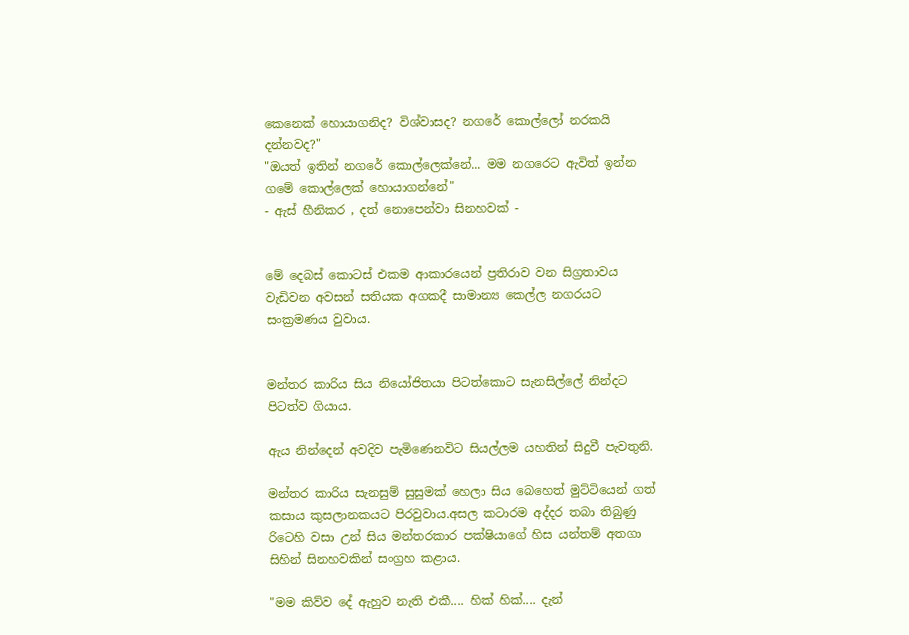කෙනෙක් හොයාගනිද? විශ්වාසද? නගරේ කොල්ලෝ නරකයි දන්නවද?"
"ඔයත් ඉතින් නගරේ කොල්ලෙක්නේ... මම නගරෙට ඇවිත් ඉන්න ගමේ කොල්ලෙක් හොයාගන්නේ"
- ඇස් හීනිකර , දත් නොපෙන්වා සිනහවක් -


මේ දෙබස් කොටස් එකම ආකාරයෙන් ප්‍රතිරාව වන සිග්‍රතාවය වැඩිවන අවසන් සතියක අගකදී සාමාන්‍ය කෙල්ල නගරයට සංක්‍රමණය වුවාය.


මන්තර කාරිය සිය නියෝජිතයා පිටත්කොට සැනසිල්ලේ නින්දට පිටත්ව ගියාය.

ඇය නින්දෙන් අවදිව පැමිණෙනවිට සියල්ලම යහතින් සිදුවී පැවතුනි.

මන්තර කාරිය සැනසුම් සුසුමක් හෙලා සිය බෙහෙත් මුට්ටියෙන් ගත් කසාය කුසලානකයට පිරවුවාය.අසල කටාරම අද්දර තබා තිබුණු රිටෙහි වසා උන් සිය මන්තරකාර පක්ෂියාගේ හිස යන්තම් අතගා සිහින් සිනහවකින් සංග්‍රහ කළාය.

"මම කිව්ව දේ ඇහුව නැති එකී.... හික් හික්.... දැන්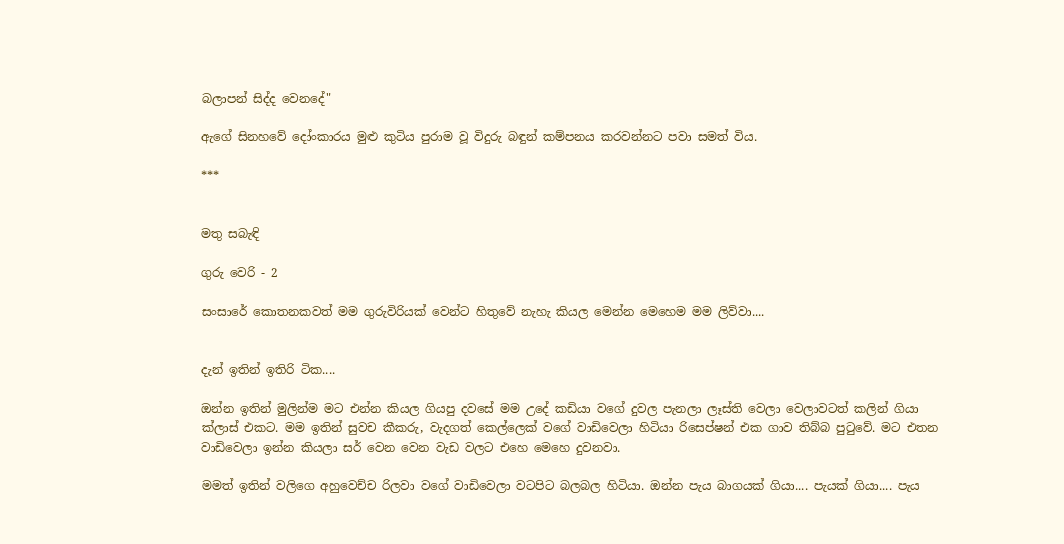බලාපන් සිද්ද වෙනදේ"

ඇගේ සිනහවේ දෝංකාරය මුළු කුටිය පුරාම වූ විදුරු බඳුන් කම්පනය කරවන්නට පවා සමත් විය.

***


මතු සබැඳි

ගුරු වෙරි - 2

සංසාරේ කොතනකවත් මම ගුරුවිරියක් වෙන්ට හිතුවේ නැහැ කියල මෙන්න මෙහෙම මම ලිව්වා....


දැන් ඉතින් ඉතිරි ටික....

ඔන්න ඉතින් මුලින්ම මට එන්න කියල ගියපු දවසේ මම උදේ කඩියා වගේ දුවල පැනලා ලෑස්ති වෙලා වෙලාවටත් කලින් ගියා ක්ලාස් එකට. මම ඉතින් සුවච කීකරු, වැදගත් කෙල්ලෙක් වගේ වාඩිවෙලා හිටියා රිසෙප්ෂන් එක ගාව තිබ්බ පුටුවේ. මට එතන වාඩිවෙලා ඉන්න කියලා සර් වෙන වෙන වැඩ වලට එහෙ මෙහෙ දුවනවා.

මමත් ඉතින් වලිගෙ අහුවෙච්ච රිලවා වගේ වාඩිවෙලා වටපිට බලබල හිටියා. ඔන්න පැය බාගයක් ගියා.... පැයක් ගියා.... පැය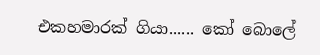එකහමාරක් ගියා...... කෝ බොලේ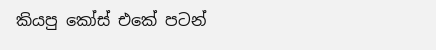කියපු කෝස් එකේ පටන්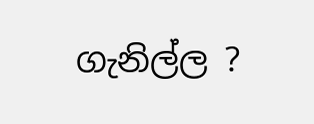ගැනිල්ල ?